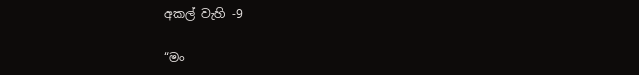අකල් වැහි -9

“මං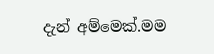දැන් අම්මෙක්.මම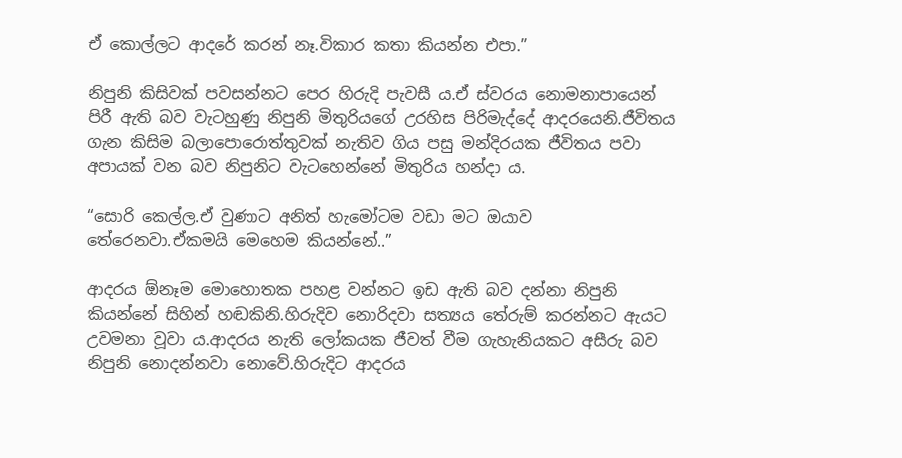ඒ කොල්ලට ආදරේ කරන් නෑ.විකාර කතා කියන්න එපා.”

නිපුනි කිසිවක් පවසන්නට පෙර හිරුදි පැවසී ය.ඒ ස්වරය නොමනාපායෙන් පිරී ඇති බව වැටහුණු නිපුනි මිතුරියගේ උරහිස පිරිමැද්දේ ආදරයෙනි.ජීවිතය ගැන කිසිම බලාපොරොත්තුවක් නැතිව ගිය පසු මන්දිරයක ජීවිතය පවා අපායක් වන බව නිපුනිට වැටහෙන්නේ මිතුරිය හන්දා ය.

“සොරි කෙල්ල.ඒ වුණාට අනිත් හැමෝටම වඩා මට ඔයාව තේරෙනවා.ඒකමයි මෙහෙම කියන්නේ..”

ආදරය ඕනෑම මොහොතක පහළ වන්නට ඉඩ ඇති බව දන්නා නිපුනි කියන්නේ සිහින් හඬකිනි.හිරුදිව නොරිදවා සත්‍යය තේරුම් කරන්නට ඇයට උවමනා වූවා ය.ආදරය නැති ලෝකයක ජීවත් වීම ගැහැනියකට අසීරු බව නිපුනි නොදන්නවා නොවේ.හිරුදිට ආදරය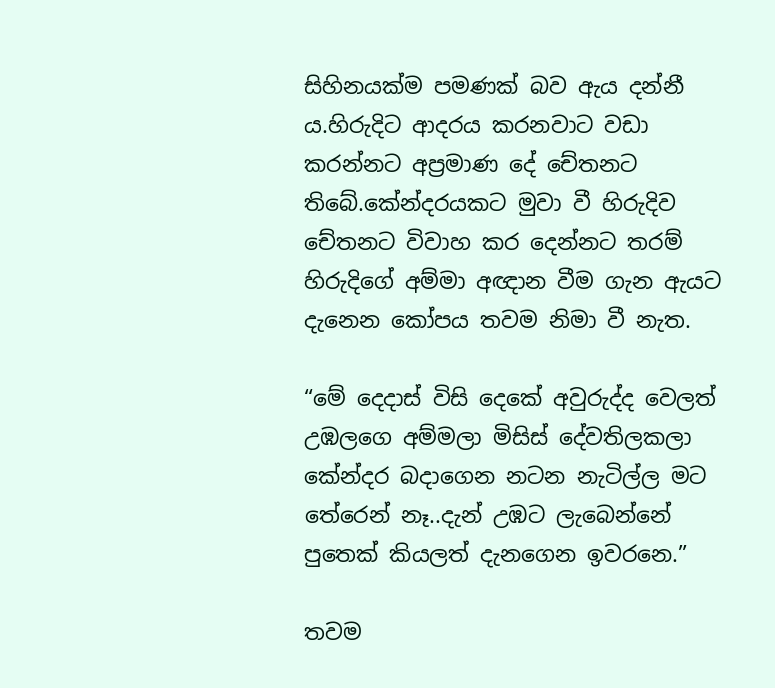සිහිනයක්ම පමණක් බව ඇය දන්නී ය.හිරුදිට ආදරය කරනවාට වඩා කරන්නට අප්‍රමාණ දේ චේතනට තිබේ.කේන්දරයකට මුවා වී හිරුදිව චේතනට විවාහ කර දෙන්නට තරම් හිරුදිගේ අම්මා අඥාන වීම ගැන ඇයට දැනෙන කෝපය තවම නිමා වී නැත.

“මේ දෙදාස් විසි දෙකේ අවුරුද්ද වෙලත් උඹලගෙ අම්මලා මිසිස් දේවතිලකලා කේන්දර බදාගෙන නටන නැටිල්ල මට තේරෙන් නෑ..දැන් උඹට ලැබෙන්නේ පුතෙක් කියලත් දැනගෙන ඉවරනෙ.”

තවම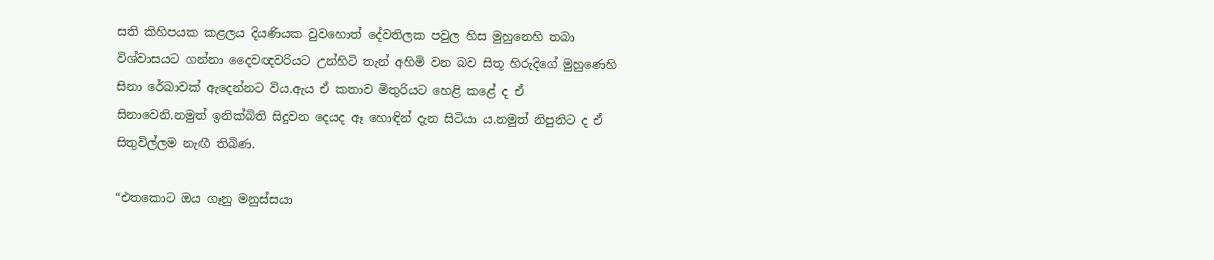සති කිහිපයක කළලය දියණියක වුවහොත් දේවතිලක පවුල හිස මුහුනෙහි තබා විශ්වාසයට ගන්නා දෛවඥවරියට උන්හිටි තැන් අහිමි වන බව සිතූ හිරුදිගේ මුහුණෙහි සිනා රේඛාවක් ඇදෙන්නට විය.ඇය ඒ කතාව මිතුරියට හෙළි කළේ ද ඒ සිනාවෙනි.නමුත් ඉනික්බිති සිදුවන දෙයද ඈ හොඳින් දැන සිටියා ය.නමුත් නිපුනිට ද ඒ සිතුවිල්ලම නැඟී තිබිණ.

“එතකොට ඔය ගෑනු මනුස්සයා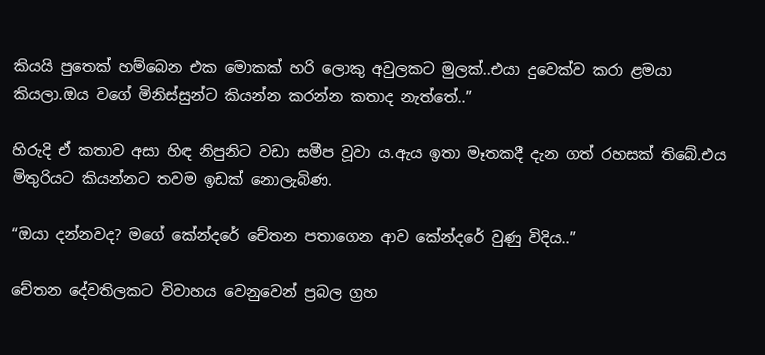කියයි පුතෙක් හම්බෙන එක මොකක් හරි ලොකු අවුලකට මුලක්..එයා දුවෙක්ව කරා ළමයා කියලා.ඔය වගේ මිනිස්සුන්ට කියන්න කරන්න කතාද නැත්තේ..”

හිරුදි ඒ කතාව අසා හිඳ නිපුනිට වඩා සමීප වූවා ය.ඇය ඉතා මෑතකදී දැන ගත් රහසක් තිබේ.එය මිතුරියට කියන්නට තවම ඉඩක් නොලැබිණ.

“ඔයා දන්නවද? මගේ කේන්දරේ චේතන පතාගෙන ආව කේන්දරේ වුණු විදිය..”

චේතන දේවතිලකට විවාහය වෙනුවෙන් ප්‍රබල ග්‍රහ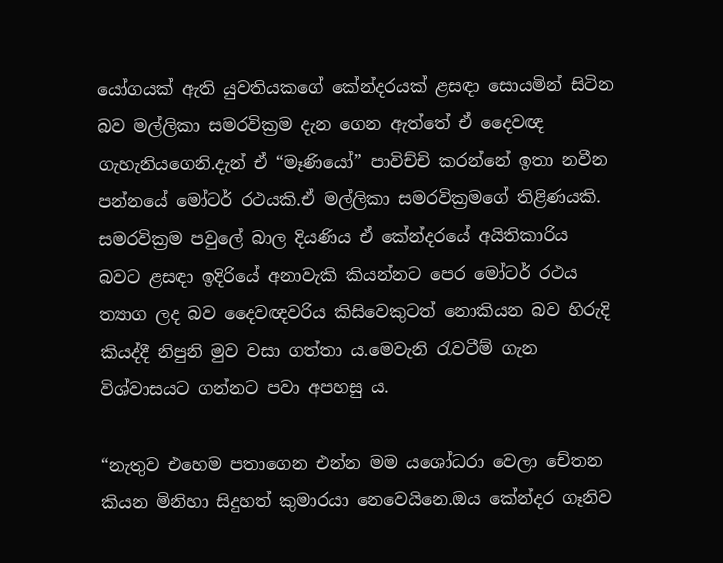යෝගයක් ඇති යුවතියකගේ කේන්දරයක් ළසඳා සොයමින් සිටින බව මල්ලිකා සමරවික්‍රම දැන ගෙන ඇත්තේ ඒ දෛවඥ ගැහැනියගෙනි.දැන් ඒ “මෑණියෝ” පාවිච්චි කරන්නේ ඉතා නවීන පන්නයේ මෝටර් රථයකි.ඒ මල්ලිකා සමරවික්‍රමගේ තිළිණයකි. සමරවික්‍රම පවුලේ බාල දියණිය ඒ කේන්දරයේ අයිතිකාරිය බවට ළසඳා ඉදිරියේ අනාවැකි කියන්නට පෙර මෝටර් රථය ත්‍යාග ලද බව දෛවඥවරිය කිසිවෙකුටත් නොකියන බව හිරුදි කියද්දී නිපුනි මුව වසා ගත්තා ය.මෙවැනි රැවටීම් ගැන විශ්වාසයට ගන්නට පවා අපහසු ය.

“නැතුව එහෙම පතාගෙන එන්න මම යශෝධරා වෙලා චේතන කියන මිනිහා සිදුහත් කුමාරයා නෙවෙයිනෙ.ඔය කේන්දර ගෑනිව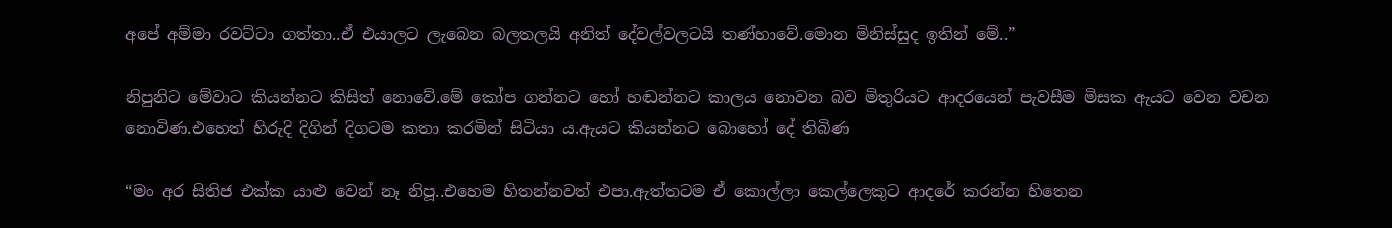අපේ අම්මා රවට්ටා ගත්තා..ඒ එයාලට ලැබෙන බලතලයි අනිත් දේවල්වලටයි තණ්හාවේ.මොන මිනිස්සුද ඉතින් මේ..”

නිපුනිට මේවාට කියන්නට කිසිත් නොවේ.මේ කෝප ගන්නට හෝ හඬන්නට කාලය නොවන බව මිතුරියට ආදරයෙන් පැවසීම මිසක ඇයට වෙන වචන නොවිණ.එහෙත් හිරුදි දිගින් දිගටම කතා කරමින් සිටියා ය.ඇයට කියන්නට බොහෝ දේ තිබිණ

“මං අර සිතිජ එක්ක යාළු වෙන් නෑ නිපූ..එහෙම හිතන්නවත් එපා.ඇත්තටම ඒ කොල්ලා කෙල්ලෙකුට ආදරේ කරන්න හිතෙන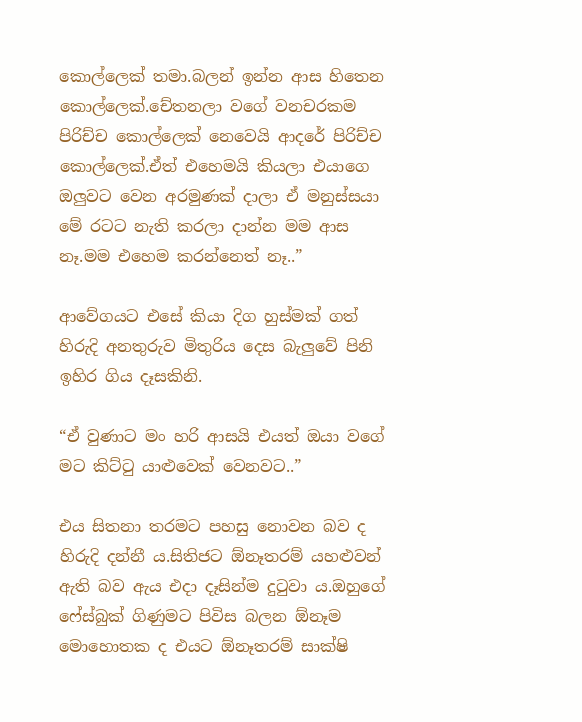කොල්ලෙක් තමා.බලන් ඉන්න ආස හිතෙන කොල්ලෙක්.චේතනලා වගේ වනචරකම පිරිච්ච කොල්ලෙක් නෙවෙයි ආදරේ පිරිච්ච කොල්ලෙක්.ඒත් එහෙමයි කියලා එයාගෙ ඔලුවට වෙන අරමුණක් දාලා ඒ මනුස්සයා මේ රටට නැති කරලා දාන්න මම ආස නෑ.මම එහෙම කරන්නෙත් නෑ..”

ආවේගයට එසේ කියා දිග හුස්මක් ගත් හිරුදි අනතුරුව මිතුරිය දෙස බැලුවේ පිනි ඉහිර ගිය දෑසකිනි.

“ඒ වුණාට මං හරි ආසයි එයත් ඔයා වගේ මට කිට්ටු යාළුවෙක් වෙනවට..”

එය සිතනා තරමට පහසු නොවන බව ද හිරුදි දන්නී ය.සිතිජට ඕනෑතරම් යහළුවන් ඇති බව ඇය එදා දෑසින්ම දුටුවා ය.ඔහුගේ ෆේස්බුක් ගිණුමට පිවිස බලන ඕනෑම මොහොතක ද එයට ඕනෑතරම් සාක්ෂි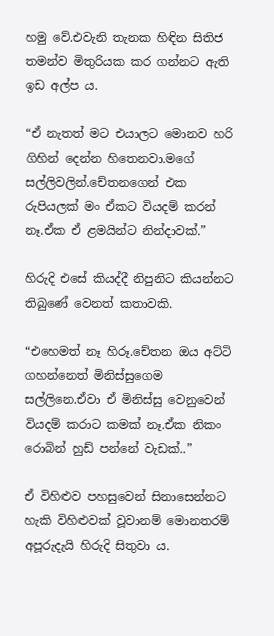හමු වේ.එවැනි තැනක හිඳින සිතිජ තමන්ව මිතුරියක කර ගන්නට ඇති ඉඩ අල්ප ය.

“ඒ නැතත් මට එයාලට මොනව හරි ගිහින් දෙන්න හිතෙනවා.මගේ සල්ලිවලින්.චේතනගෙන් එක රුපියලක් මං ඒකට වියදම් කරන් නෑ.ඒක ඒ ළමයින්ට නින්දාවක්.”

හිරුදි එසේ කියද්දී නිපුනිට කියන්නට තිබුණේ වෙනත් කතාවකි.

“එහෙමත් නෑ හිරූ.චේතන ඔය අට්ටි ගහන්නෙත් මිනිස්සුගෙම සල්ලිනෙ.ඒවා ඒ මිනිස්සු වෙනුවෙන් වියදම් කරාට කමක් නෑ.ඒක නිකං රොබින් හුඩ් පන්නේ වැඩක්..”

ඒ විහිළුව පහසුවෙන් සිනාසෙන්නට හැකි විහිළුවක් වූවානම් මොනතරම් අපූරුදැයි හිරුදි සිතුවා ය.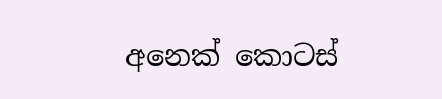අනෙක් කොටස්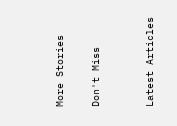More Stories

Don't Miss


Latest Articles